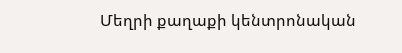Մեղրի քաղաքի կենտրոնական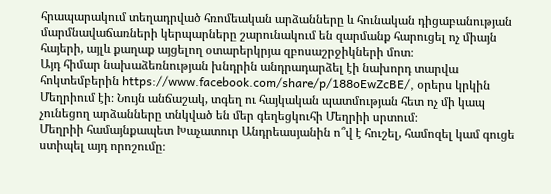հրապարակում տեղադրված հռոմեական արձանները և հունական դիցաբանության մարմնավաճառների կերպարները շարունակում են զարմանք հարուցել ոչ միայն հայերի, այլև քաղաք այցելող օտարերկրյա զբոսաշրջիկների մոտ։
Այդ հիմար նախաձեռնության խնդրին անդրադարձել էի նախորդ տարվա հոկտեմբերին https://www.facebook.com/share/p/188oEwZcBE/, օրերս կրկին Մեղրիում էի։ Նույն անճաշակ, տգեղ ու հայկական պատմության հետ ոչ մի կապ չունեցող արձանները տնկված են մեր գեղեցկուհի Մեղրիի սրտում։
Մեղրիի համայնքապետ Խաչատուր Անդրեասյանին ո՞վ է հուշել, համոզել կամ գուցե ստիպել այդ որոշումը։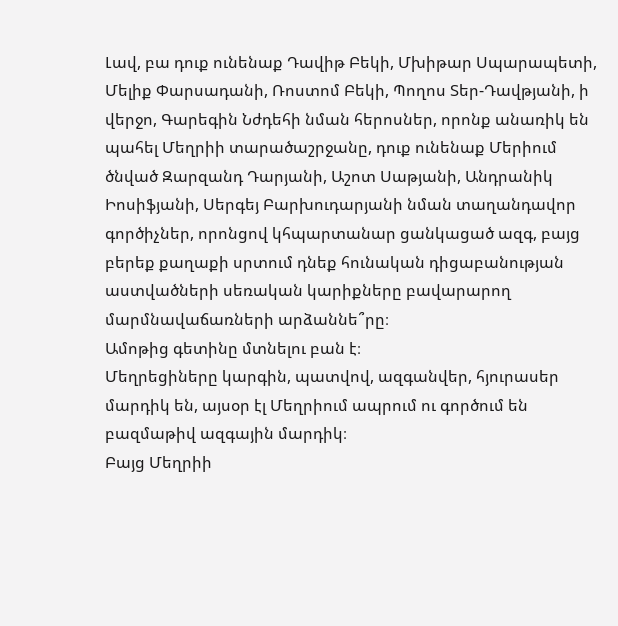Լավ, բա դուք ունենաք Դավիթ Բեկի, Մխիթար Սպարապետի, Մելիք Փարսադանի, Ռոստոմ Բեկի, Պողոս Տեր-Դավթյանի, ի վերջո, Գարեգին Նժդեհի նման հերոսներ, որոնք անառիկ են պահել Մեղրիի տարածաշրջանը, դուք ունենաք Մերիում ծնված Զարզանդ Դարյանի, Աշոտ Սաթյանի, Անդրանիկ Իոսիֆյանի, Սերգեյ Բարխուդարյանի նման տաղանդավոր գործիչներ, որոնցով կհպարտանար ցանկացած ազգ, բայց բերեք քաղաքի սրտում դնեք հունական դիցաբանության աստվածների սեռական կարիքները բավարարող մարմնավաճառների արձաննե՞րը։
Ամոթից գետինը մտնելու բան է։
Մեղրեցիները կարգին, պատվով, ազգանվեր, հյուրասեր մարդիկ են, այսօր էլ Մեղրիում ապրում ու գործում են բազմաթիվ ազգային մարդիկ։
Բայց Մեղրիի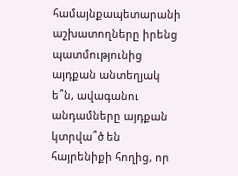համայնքապետարանի աշխատողները իրենց պատմությունից այդքան անտեղյակ ե՞ն, ավագանու անդամները այդքան կտրվա՞ծ են հայրենիքի հողից, որ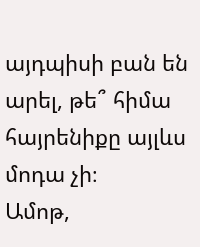այդպիսի բան են արել, թե՞ հիմա հայրենիքը այլևս մոդա չի։
Ամոթ,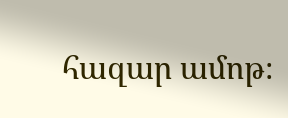հազար ամոթ։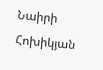Նաիրի Հոխիկյան